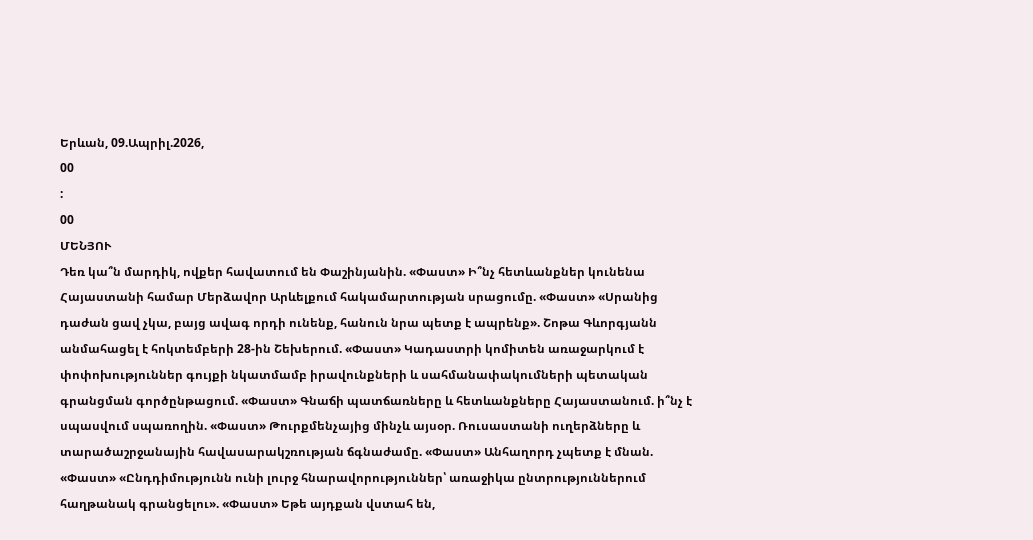Երևան, 09.Ապրիլ.2026,
00
:
00
ՄԵՆՅՈՒ
Դեռ կա՞ն մարդիկ, ովքեր հավատում են Փաշինյանին. «Փաստ» Ի՞նչ հետևանքներ կունենա Հայաստանի համար Մերձավոր Արևելքում հակամարտության սրացումը. «Փաստ» «Սրանից դաժան ցավ չկա, բայց ավագ որդի ունենք, հանուն նրա պետք է ապրենք». Շոթա Գևորգյանն անմահացել է հոկտեմբերի 28-ին Շեխերում. «Փաստ» Կադաստրի կոմիտեն առաջարկում է փոփոխություններ գույքի նկատմամբ իրավունքների և սահմանափակումների պետական գրանցման գործընթացում. «Փաստ» Գնաճի պատճառները և հետևանքները Հայաստանում. ի՞նչ է սպասվում սպառողին. «Փաստ» Թուրքմենչայից մինչև այսօր. Ռուսաստանի ուղերձները և տարածաշրջանային հավասարակշռության ճգնաժամը. «Փաստ» Անհաղորդ չպետք է մնան. «Փաստ» «Ընդդիմությունն ունի լուրջ հնարավորություններ՝ առաջիկա ընտրություններում հաղթանակ գրանցելու». «Փաստ» Եթե այդքան վստահ են,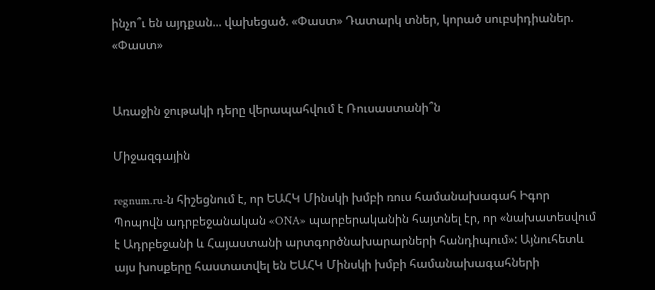ինչո՞ւ են այդքան... վախեցած. «Փաստ» Դատարկ տներ, կորած սուբսիդիաներ. «Փաստ»


Առաջին ջութակի դերը վերապահվում է Ռուսաստանի՞ն

Միջազգային

regnum.ru-ն հիշեցնում է, որ ԵԱՀԿ Մինսկի խմբի ռուս համանախագահ Իգոր Պոպովն ադրբեջանական «ONA» պարբերականին հայտնել էր, որ «նախատեսվում է Ադրբեջանի և Հայաստանի արտգործնախարարների հանդիպում»: Այնուհետև այս խոսքերը հաստատվել են ԵԱՀԿ Մինսկի խմբի համանախագահների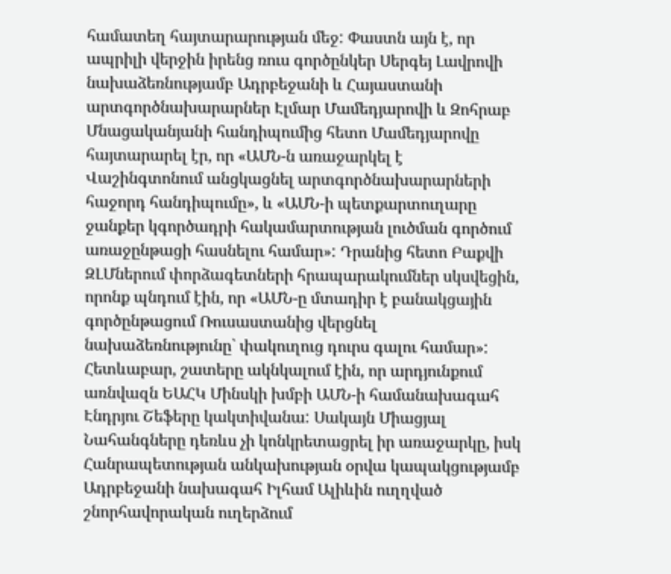համատեղ հայտարարության մեջ: Փաստն այն է, որ ապրիլի վերջին իրենց ռուս գործընկեր Սերգեյ Լավրովի նախաձեռնությամբ Ադրբեջանի և Հայաստանի արտգործնախարարներ Էլմար Մամեդյարովի և Զոհրաբ Մնացականյանի հանդիպումից հետո Մամեդյարովը հայտարարել էր, որ «ԱՄՆ-ն առաջարկել է Վաշինգտոնում անցկացնել արտգործնախարարների հաջորդ հանդիպումը», և «ԱՄՆ-ի պետքարտուղարը ջանքեր կգործադրի հակամարտության լուծման գործում առաջընթացի հասնելու համար»: Դրանից հետո Բաքվի ԶԼՄներում փորձագետների հրապարակումներ սկսվեցին, որոնք պնդում էին, որ «ԱՄՆ-ը մտադիր է բանակցային գործընթացում Ռուսաստանից վերցնել նախաձեռնությունը` փակուղուց դուրս գալու համար»: Հետևաբար, շատերը ակնկալում էին, որ արդյունքում առնվազն ԵԱՀԿ Մինսկի խմբի ԱՄՆ-ի համանախագահ Էնդրյու Շեֆերը կակտիվանա: Սակայն Միացյալ Նահանգները դեռևս չի կոնկրետացրել իր առաջարկը, իսկ Հանրապետության անկախության օրվա կապակցությամբ Ադրբեջանի նախագահ Իլհամ Ալիևին ուղղված շնորհավորական ուղերձում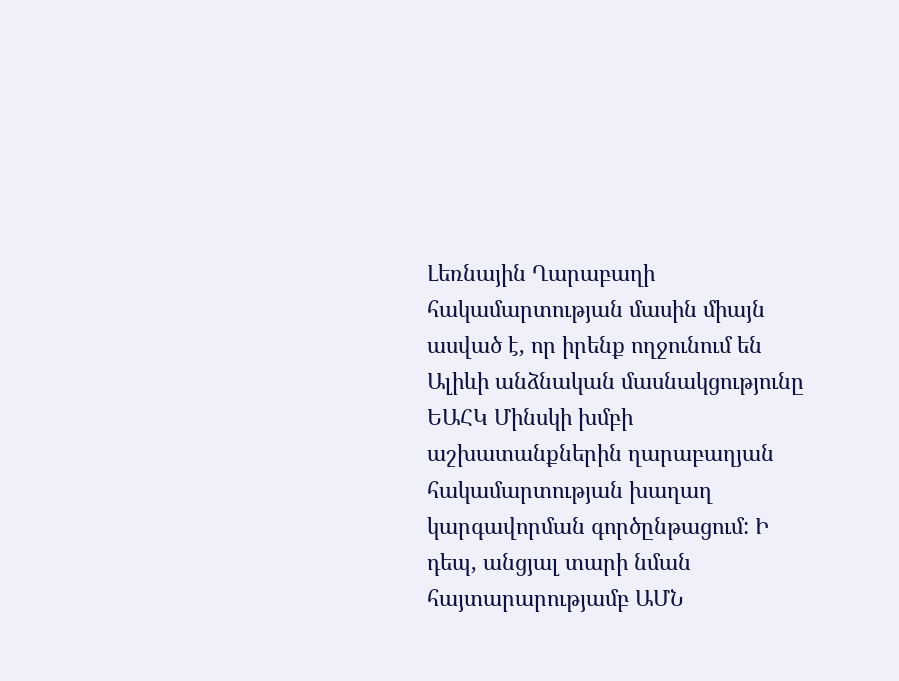Լեռնային Ղարաբաղի հակամարտության մասին միայն ասված է, որ իրենք ողջունում են Ալիևի անձնական մասնակցությունը ԵԱՀԿ Մինսկի խմբի աշխատանքներին ղարաբաղյան հակամարտության խաղաղ կարգավորման գործընթացում: Ի դեպ, անցյալ տարի նման հայտարարությամբ ԱՄՆ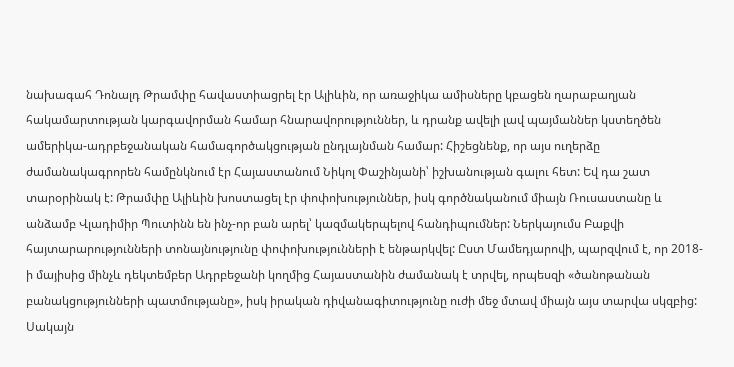նախագահ Դոնալդ Թրամփը հավաստիացրել էր Ալիևին, որ առաջիկա ամիսները կբացեն ղարաբաղյան հակամարտության կարգավորման համար հնարավորություններ, և դրանք ավելի լավ պայմաններ կստեղծեն ամերիկա-ադրբեջանական համագործակցության ընդլայնման համար: Հիշեցնենք, որ այս ուղերձը ժամանակագրորեն համընկնում էր Հայաստանում Նիկոլ Փաշինյանի՝ իշխանության գալու հետ: Եվ դա շատ տարօրինակ է: Թրամփը Ալիևին խոստացել էր փոփոխություններ, իսկ գործնականում միայն Ռուսաստանը և անձամբ Վլադիմիր Պուտինն են ինչ-որ բան արել՝ կազմակերպելով հանդիպումներ: Ներկայումս Բաքվի հայտարարությունների տոնայնությունը փոփոխությունների է ենթարկվել: Ըստ Մամեդյարովի, պարզվում է, որ 2018-ի մայիսից մինչև դեկտեմբեր Ադրբեջանի կողմից Հայաստանին ժամանակ է տրվել, որպեսզի «ծանոթանան բանակցությունների պատմությանը», իսկ իրական դիվանագիտությունը ուժի մեջ մտավ միայն այս տարվա սկզբից: Սակայն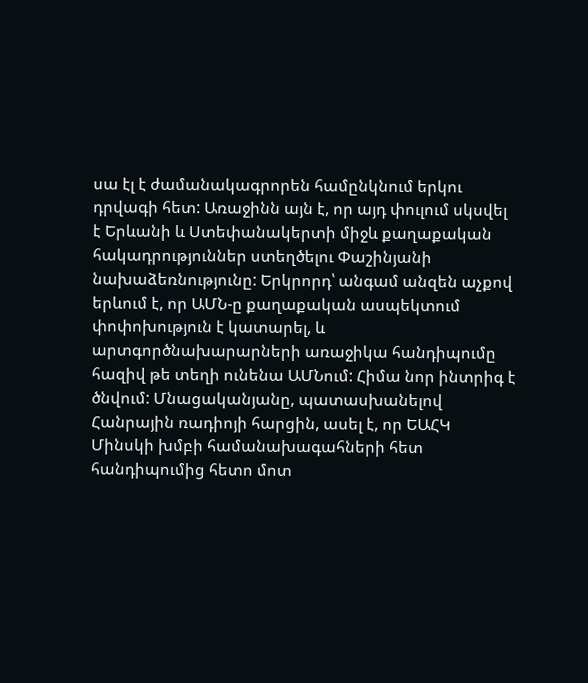սա էլ է ժամանակագրորեն համընկնում երկու դրվագի հետ: Առաջինն այն է, որ այդ փուլում սկսվել է Երևանի և Ստեփանակերտի միջև քաղաքական հակադրություններ ստեղծելու Փաշինյանի նախաձեռնությունը: Երկրորդ՝ անգամ անզեն աչքով երևում է, որ ԱՄՆ-ը քաղաքական ասպեկտում փոփոխություն է կատարել, և արտգործնախարարների առաջիկա հանդիպումը հազիվ թե տեղի ունենա ԱՄՆում: Հիմա նոր ինտրիգ է ծնվում: Մնացականյանը, պատասխանելով Հանրային ռադիոյի հարցին, ասել է, որ ԵԱՀԿ Մինսկի խմբի համանախագահների հետ հանդիպումից հետո մոտ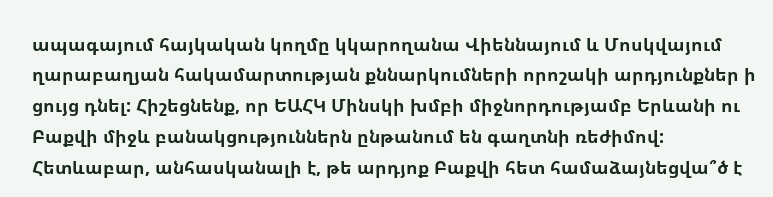ապագայում հայկական կողմը կկարողանա Վիեննայում և Մոսկվայում ղարաբաղյան հակամարտության քննարկումների որոշակի արդյունքներ ի ցույց դնել: Հիշեցնենք, որ ԵԱՀԿ Մինսկի խմբի միջնորդությամբ Երևանի ու Բաքվի միջև բանակցություններն ընթանում են գաղտնի ռեժիմով: Հետևաբար, անհասկանալի է, թե արդյոք Բաքվի հետ համաձայնեցվա՞ծ է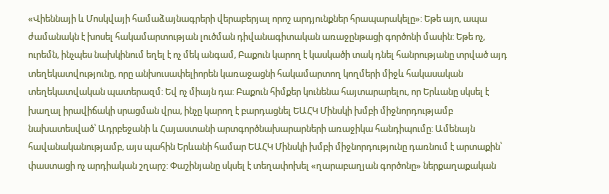«Վիեննայի և Մոսկվայի համաձայնագրերի վերաբերյալ որոշ արդյունքներ հրապարակելը»: Եթե այո, ապա ժամանակն է խոսել հակամարտության լուծման դիվանագիտական առաջընթացի գործոնի մասին: Եթե ոչ, ուրեմն, ինչպես նախկինում եղել է ոչ մեկ անգամ, Բաքուն կարող է կասկածի տակ դնել հանրությանը տրված այդ տեղեկատվությունը, որը անխուսափելիորեն կառաջացնի հակամարտող կողմերի միջև հակասական տեղեկատվական պատերազմ: Եվ ոչ միայն դա: Բաքուն հիմքեր կունենա հայտարարելու, որ Երևանը սկսել է խաղալ իրավիճակի սրացման վրա, ինչը կարող է բարդացնել ԵԱՀԿ Մինսկի խմբի միջնորդությամբ նախատեսված՝ Ադրբեջանի և Հայաստանի արտգործնախարարների առաջիկա հանդիպումը: Ամենայն հավանականությամբ, այս պահին Երևանի համար ԵԱՀԿ Մինսկի խմբի միջնորդությունը դառնում է արտաքին՝ փաստացի ոչ արդիական շղարշ: Փաշինյանը սկսել է տեղափոխել «ղարաբաղյան գործոնը» ներքաղաքական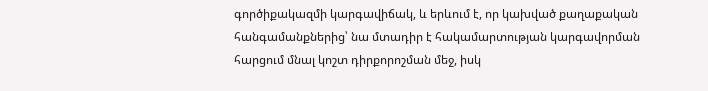գործիքակազմի կարգավիճակ, և երևում է, որ կախված քաղաքական հանգամանքներից՝ նա մտադիր է հակամարտության կարգավորման հարցում մնալ կոշտ դիրքորոշման մեջ, իսկ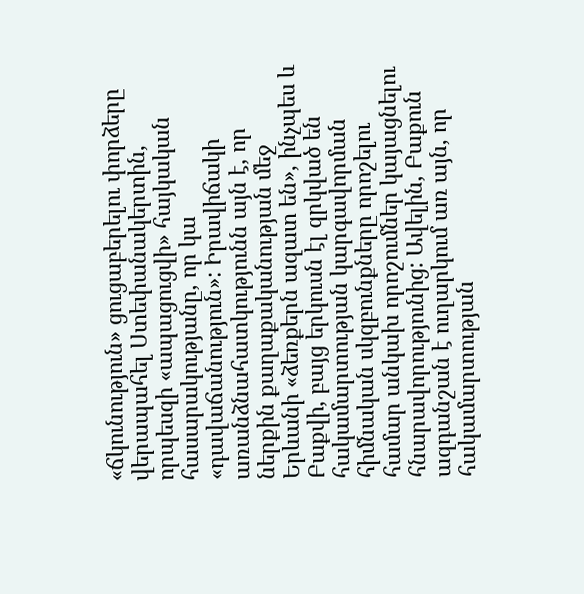«ճկունություն» ցուցաբերելու փորձերը վերապահել Ստեփանակերտին, որպեսզի «ապացուցվի» հայկական հասարակությանը, որ կա «դավաճանություն»: Իրավիճակի առանձնահատկությունն այն է, որ ներքին քաղաքականության մեջ Երևանի «ձեռքերն ազատ են», ինչպես և Բաքվի, բայց երկուսն էլ զրկված են հակամարտության կարգավորման հիմնական սկզբունքները որոշելու համար անկախ որոշումներ կայացնելու հնարավորությունից: Ավելին, Բաքուն ազդանշան է ուղարկում առ այն, որ հակամարտության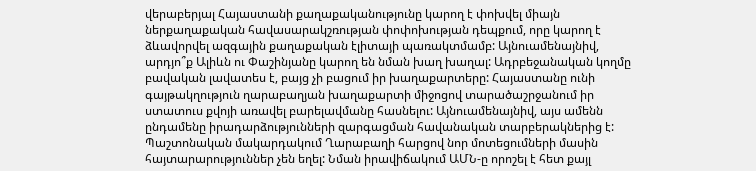վերաբերյալ Հայաստանի քաղաքականությունը կարող է փոխվել միայն ներքաղաքական հավասարակշռության փոփոխության դեպքում, որը կարող է ձևավորվել ազգային քաղաքական էլիտայի պառակտմամբ: Այնուամենայնիվ, արդյո՞ք Ալիևն ու Փաշինյանը կարող են նման խաղ խաղալ: Ադրբեջանական կողմը բավական լավատես է, բայց չի բացում իր խաղաքարտերը: Հայաստանը ունի գայթակղություն ղարաբաղյան խաղաքարտի միջոցով տարածաշրջանում իր ստատուս քվոյի առավել բարելավմանը հասնելու: Այնուամենայնիվ, այս ամենն ընդամենը իրադարձությունների զարգացման հավանական տարբերակներից է: Պաշտոնական մակարդակում Ղարաբաղի հարցով նոր մոտեցումների մասին հայտարարություններ չեն եղել: Նման իրավիճակում ԱՄՆ-ը որոշել է հետ քայլ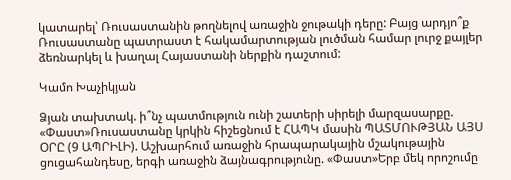կատարել՝ Ռուսաստանին թողնելով առաջին ջութակի դերը: Բայց արդյո՞ք Ռուսաստանը պատրաստ է հակամարտության լուծման համար լուրջ քայլեր ձեռնարկել և խաղալ Հայաստանի ներքին դաշտում:

Կամո Խաչիկյան

Ձյան տախտակ. ի՞նչ պատմություն ունի շատերի սիրելի մարզասարքը. «Փաստ»Ռուսաստանը կրկին հիշեցնում է ՀԱՊԿ մասին ՊԱՏՄՈՒԹՅԱՆ ԱՅՍ ՕՐԸ (9 ԱՊՐԻԼԻ). Աշխարհում առաջին հրապարակային մշակութային ցուցահանդեսը, երգի առաջին ձայնագրությունը. «Փաստ»Երբ մեկ որոշումը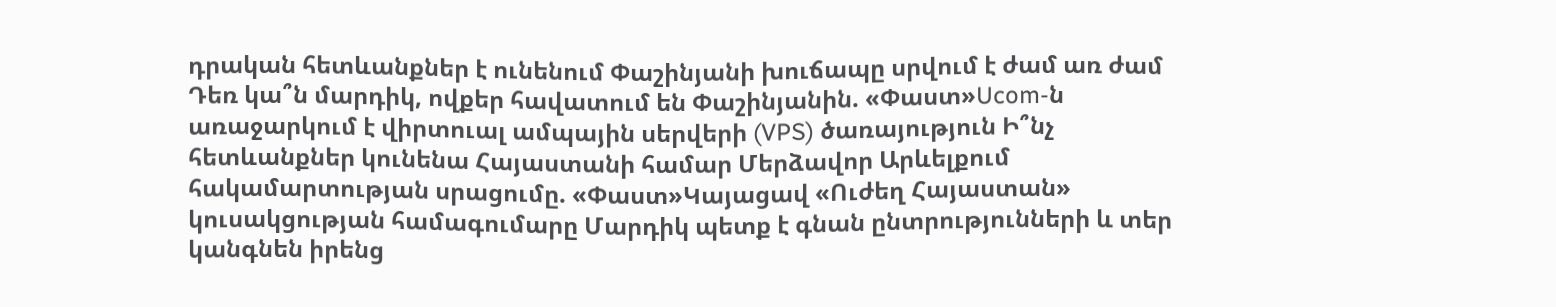դրական հետևանքներ է ունենում Փաշինյանի խուճապը սրվում է ժամ առ ժամ Դեռ կա՞ն մարդիկ, ովքեր հավատում են Փաշինյանին. «Փաստ»Ucom-ն առաջարկում է վիրտուալ ամպային սերվերի (VPS) ծառայություն Ի՞նչ հետևանքներ կունենա Հայաստանի համար Մերձավոր Արևելքում հակամարտության սրացումը. «Փաստ»Կայացավ «Ուժեղ Հայաստան» կուսակցության համագումարը Մարդիկ պետք է գնան ընտրությունների և տեր կանգնեն իրենց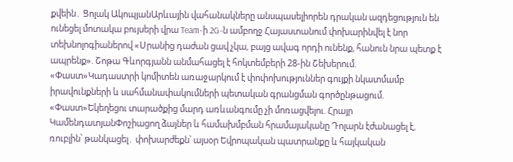քվեին․ Ցոլակ ԱկոպյանԱրևային վահանակները անսպասելիորեն դրական ազդեցություն են ունեցել մոտակա բույսերի վրա Team-ի 2G-ն ամբողջ Հայաստանում փոխարինվել է նոր տեխնոլոգիաներով «Սրանից դաժան ցավ չկա, բայց ավագ որդի ունենք, հանուն նրա պետք է ապրենք». Շոթա Գևորգյանն անմահացել է հոկտեմբերի 28-ին Շեխերում. «Փաստ»Կադաստրի կոմիտեն առաջարկում է փոփոխություններ գույքի նկատմամբ իրավունքների և սահմանափակումների պետական գրանցման գործընթացում. «Փաստ»Եկեղեցու տարածքից մարդ առևանգումը չի մոռացվելու. Հրայր ԿամենդատյանՓոշիացող ձայներ և համախմբման հրամայականը Դոլարն էժանացել է, ռուբլին՝ թանկացել․ փոխարժեքն՝ այսօր Եվրոպական պատրանքը և հայկական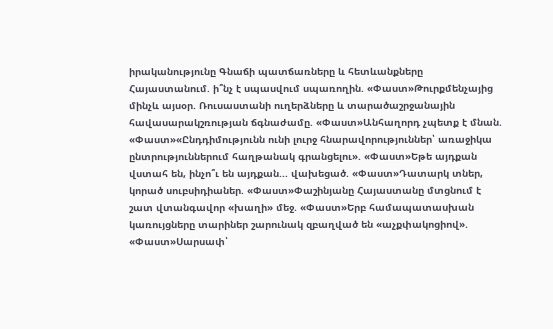իրականությունը Գնաճի պատճառները և հետևանքները Հայաստանում. ի՞նչ է սպասվում սպառողին. «Փաստ»Թուրքմենչայից մինչև այսօր. Ռուսաստանի ուղերձները և տարածաշրջանային հավասարակշռության ճգնաժամը. «Փաստ»Անհաղորդ չպետք է մնան. «Փաստ»«Ընդդիմությունն ունի լուրջ հնարավորություններ՝ առաջիկա ընտրություններում հաղթանակ գրանցելու». «Փաստ»Եթե այդքան վստահ են, ինչո՞ւ են այդքան... վախեցած. «Փաստ»Դատարկ տներ, կորած սուբսիդիաներ. «Փաստ»Փաշինյանը Հայաստանը մտցնում է շատ վտանգավոր «խաղի» մեջ. «Փաստ»Երբ համապատասխան կառույցները տարիներ շարունակ զբաղված են «աչքփակոցիով». «Փաստ»Սարսափ՝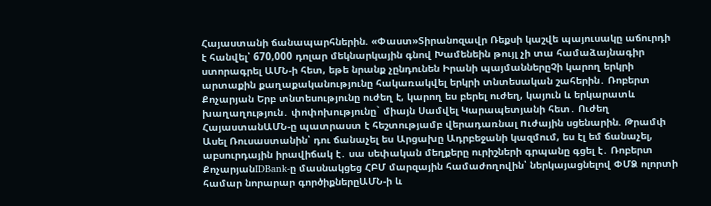Հայաստանի ճանապարհներին. «Փաստ»Տիրանոզավր Ռեքսի կաշվե պայուսակը աճուրդի է հանվել՝ 670,000 դոլար մեկնարկային գնով Խամենեին թույլ չի տա համաձայնագիր ստորագրել ԱՄՆ-ի հետ, եթե նրանք չընդունեն Իրանի պայմաններըՉի կարող երկրի արտաքին քաղաքականությունը հակառակվել երկրի տնտեսական շահերին․ Ռոբերտ Քոչարյան Երբ տնտեսությունը ուժեղ է, կարող ես բերել ուժեղ, կայուն և երկարատև խաղաղություն․ փոփոխությունը` միայն Սամվել Կարապետյանի հետ․ Ուժեղ ՀայաստանԱՄՆ-ը պատրաստ է հեշտությամբ վերադառնալ nւժային սցենարին. Թրամփ Ասել Ռուսաստանին՝ դու ճանաչել ես Արցախը Ադրբեջանի կազմում, ես էլ եմ ճանաչել, աբսուրդային իրավիճակ է․ սա սեփական մեղքերը ուրիշների գրպանը գցել է․ Ռոբերտ ՔոչարյանIDBank-ը մասնակցեց ՀԲՄ մարզային համաժողովին՝ ներկայացնելով ՓՄՁ ոլորտի համար նորարար գործիքներըԱՄՆ-ի և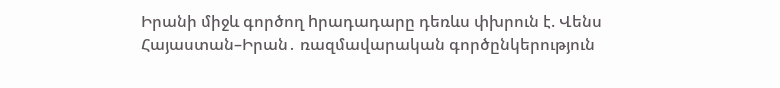Իրանի միջև գործող hրադադարը դեռևս փխրուն է. Վենս Հայաստան–Իրան․ ռազմավարական գործընկերություն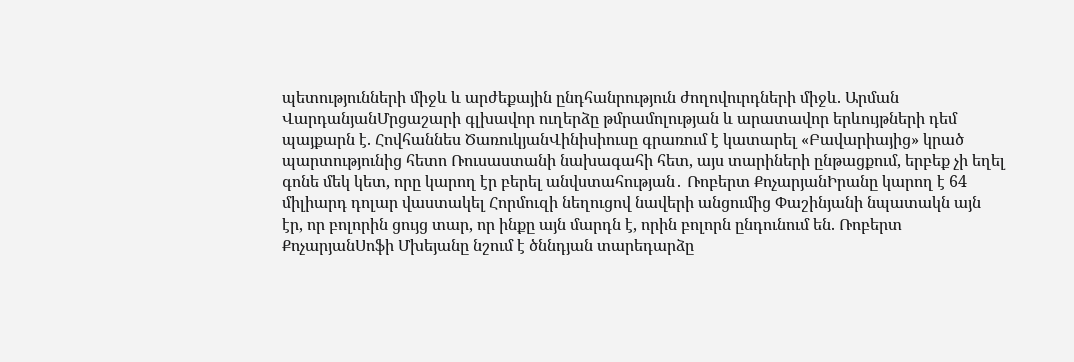պետությունների միջև և արժեքային ընդհանրություն ժողովուրդների միջև. Արման ՎարդանյանՄրցաշարի գլխավոր ուղերձը թմրամոլության և արատավոր երևույթների դեմ պայքարն է. Հովհաննես ԾառուկյանՎինիսիուսը գրառում է կատարել «Բավարիայից» կրած պարտությունից հետո Ռուսաստանի նախագահի հետ, այս տարիների ընթացքում, երբեք չի եղել գոնե մեկ կետ, որը կարող էր բերել անվստահության․ Ռոբերտ ՔոչարյանԻրանը կարող է 64 միլիարդ դոլար վաստակել Հորմուզի նեղուցով նավերի անցումից Փաշինյանի նպատակն այն էր, որ բոլորին ցույց տար, որ ինքը այն մարդն է, որին բոլորն ընդունում են. Ռոբերտ ՔոչարյանՍոֆի Մխեյանը նշում է ծննդյան տարեդարձը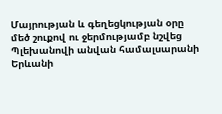Մայրության և գեղեցկության օրը մեծ շուքով ու ջերմությամբ նշվեց Պլեխանովի անվան համալսարանի Երևանի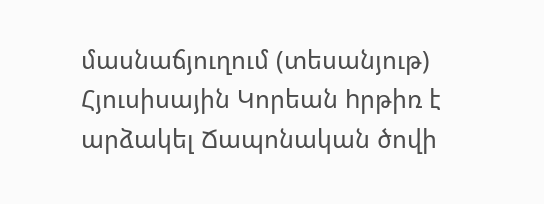մասնաճյուղում (տեսանյութ) Հյուսիսային Կորեան hրթիռ է արձակել Ճապոնական ծովի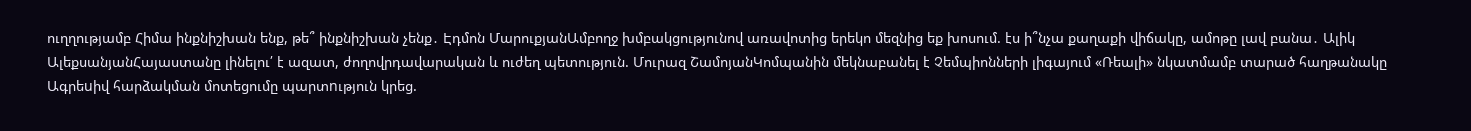ուղղությամբ Հիմա ինքնիշխան ենք, թե՞ ինքնիշխան չենք․ Էդմոն ՄարուքյանԱմբողջ խմբակցությունով առավոտից երեկո մեզնից եք խոսում. էս ի՞նչա քաղաքի վիճակը, ամոթը լավ բանա․ Ալիկ ԱլեքսանյանՀայաստանը լինելու՛ է ազատ, ժողովրդավարական և ուժեղ պետություն. Մուրազ ՇամոյանԿոմպանին մեկնաբանել է Չեմպիոնների լիգայում «Ռեալի» նկատմամբ տարած հաղթանակը Ագրեuիվ հարձակման մոտեցումը պարտnւթյուն կրեց.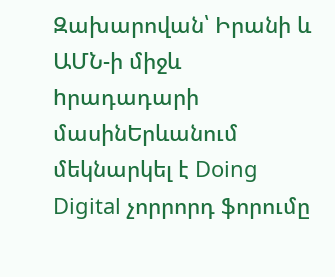Զախարովան՝ Իրանի և ԱՄՆ-ի միջև hրադադարի մասինԵրևանում մեկնարկել է Doing Digital չորրորդ ֆորումը